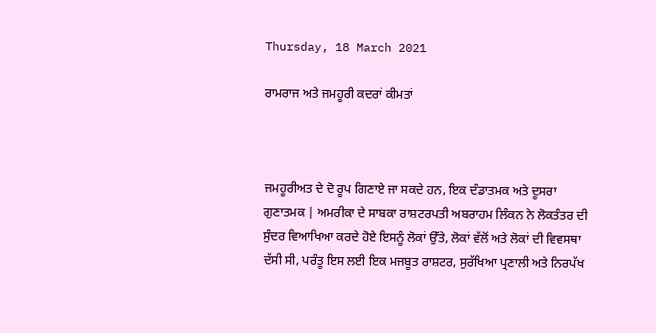Thursday, 18 March 2021

ਰਾਮਰਾਜ ਅਤੇ ਜਮਹੂਰੀ ਕਦਰਾਂ ਕੀਮਤਾਂ



ਜਮਹੂਰੀਅਤ ਦੇ ਦੋ ਰੂਪ ਗਿਣਾਏ ਜਾ ਸਕਦੇ ਹਨ, ਇਕ ਦੰਡਾਤਮਕ ਅਤੇ ਦੂਸਰਾ ਗੁਣਾਤਮਕ | ਅਮਰੀਕਾ ਦੇ ਸਾਬਕਾ ਰਾਸ਼ਟਰਪਤੀ ਅਬਰਾਹਮ ਲਿੰਕਨ ਨੇ ਲੋਕਤੰਤਰ ਦੀ ਸੁੰਦਰ ਵਿਆਖਿਆ ਕਰਦੇ ਹੋਏ ਇਸਨੂੰ ਲੋਕਾਂ ਉੱਤੇ, ਲੋਕਾਂ ਵੱਲੋਂ ਅਤੇ ਲੋਕਾਂ ਦੀ ਵਿਵਸਥਾ ਦੱਸੀ ਸੀ, ਪਰੰਤੂ ਇਸ ਲਈ ਇਕ ਮਜਬੂਤ ਰਾਸ਼ਟਰ, ਸੁਰੱਖਿਆ ਪ੍ਰਣਾਲੀ ਅਤੇ ਨਿਰਪੱਖ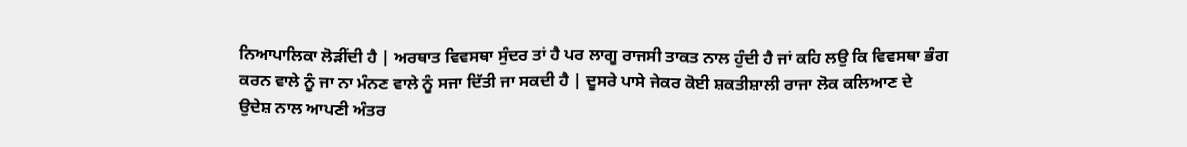ਨਿਆਪਾਲਿਕਾ ਲੋੜੀਂਦੀ ਹੈ | ਅਰਥਾਤ ਵਿਵਸਥਾ ਸੁੰਦਰ ਤਾਂ ਹੈ ਪਰ ਲਾਗੂ ਰਾਜਸੀ ਤਾਕਤ ਨਾਲ ਹੁੰਦੀ ਹੈ ਜਾਂ ਕਹਿ ਲਉ ਕਿ ਵਿਵਸਥਾ ਭੰਗ ਕਰਨ ਵਾਲੇ ਨੂੰ ਜਾ ਨਾ ਮੰਨਣ ਵਾਲੇ ਨੂੰ ਸਜਾ ਦਿੱਤੀ ਜਾ ਸਕਦੀ ਹੈ | ਦੂਸਰੇ ਪਾਸੇ ਜੇਕਰ ਕੋਈ ਸ਼ਕਤੀਸ਼ਾਲੀ ਰਾਜਾ ਲੋਕ ਕਲਿਆਣ ਦੇ ਉਦੇਸ਼ ਨਾਲ ਆਪਣੀ ਅੰਤਰ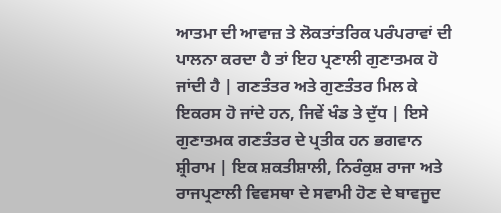ਆਤਮਾ ਦੀ ਆਵਾਜ਼ ਤੇ ਲੋਕਤਾਂਤਰਿਕ ਪਰੰਪਰਾਵਾਂ ਦੀ ਪਾਲਨਾ ਕਰਦਾ ਹੈ ਤਾਂ ਇਹ ਪ੍ਰਣਾਲੀ ਗੁਣਾਤਮਕ ਹੋ ਜਾਂਦੀ ਹੈ | ਗਣਤੰਤਰ ਅਤੇ ਗੁਣਤੰਤਰ ਮਿਲ ਕੇ ਇਕਰਸ ਹੋ ਜਾਂਦੇ ਹਨ, ਜਿਵੇਂ ਖੰਡ ਤੇ ਦੁੱਧ | ਇਸੇ ਗੁਣਾਤਮਕ ਗਣਤੰਤਰ ਦੇ ਪ੍ਰਤੀਕ ਹਨ ਭਗਵਾਨ ਸ਼੍ਰੀਰਾਮ | ਇਕ ਸ਼ਕਤੀਸ਼ਾਲੀ, ਨਿਰੰਕੁਸ਼ ਰਾਜਾ ਅਤੇ ਰਾਜਪ੍ਰਣਾਲੀ ਵਿਵਸਥਾ ਦੇ ਸਵਾਮੀ ਹੋਣ ਦੇ ਬਾਵਜੂਦ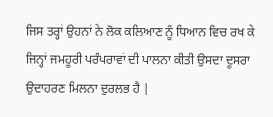ਜਿਸ ਤਰ੍ਹਾਂ ਉਹਨਾਂ ਨੇ ਲੋਕ ਕਲਿਆਣ ਨੂੰ ਧਿਆਨ ਵਿਚ ਰਖ ਕੇ ਜਿਨ੍ਹਾਂ ਜਮਹੂਰੀ ਪਰੰਪਰਾਵਾਂ ਦੀ ਪਾਲਨਾ ਕੀਤੀ ਉਸਦਾ ਦੂਸਰਾ ਉਦਾਹਰਣ ਮਿਲਨਾ ਦੁਰਲਭ ਹੈ |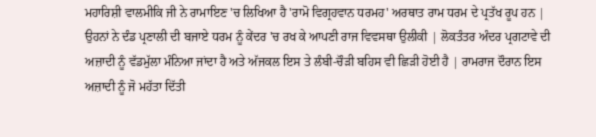ਮਹਾਰਿਸ਼ੀ ਵਾਲਮੀਕਿ ਜੀ ਨੇ ਰਾਮਾਇਣ 'ਚ ਲਿਖਿਆ ਹੈ 'ਰਾਮੋ ਵਿਗ੍ਰਹਵਾਨ ਧਰਮਹ' ਅਰਥਾਤ ਰਾਮ ਧਰਮ ਦੇ ਪ੍ਰਤੱਖ ਰੂਪ ਹਨ | ਉਹਨਾਂ ਨੇ ਦੰਡ ਪ੍ਰਣਾਲੀ ਦੀ ਬਜਾਏ ਧਰਮ ਨੂੰ ਕੇਂਦਰ 'ਚ ਰਖ ਕੇ ਆਪਣੀ ਰਾਜ ਵਿਵਸਥਾ ਉਲੀਕੀ | ਲੋਕਤੰਤਰ ਅੰਦਰ ਪ੍ਰਗਟਾਵੇ ਦੀ ਅਜ਼ਾਦੀ ਨੂੰ ਵੱਡਮੁੱਲਾ ਮੰਨਿਆ ਜਾਂਦਾ ਹੈ ਅਤੇ ਅੱਜਕਲ ਇਸ ਤੇ ਲੰਬੀ-ਚੌੜੀ ਬਹਿਸ ਵੀ ਛਿੜੀ ਹੋਈ ਹੈ | ਰਾਮਰਾਜ ਦੌਰਾਨ ਇਸ ਅਜ਼ਾਦੀ ਨੂੰ ਜੋ ਮਹੱਤਾ ਦਿੱਤੀ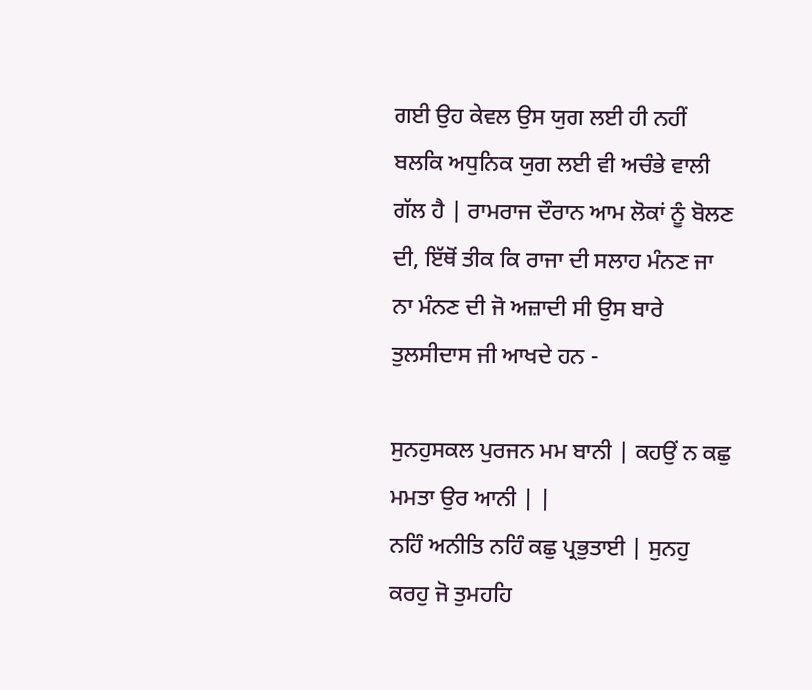ਗਈ ਉਹ ਕੇਵਲ ਉਸ ਯੁਗ ਲਈ ਹੀ ਨਹੀਂ ਬਲਕਿ ਅਧੁਨਿਕ ਯੁਗ ਲਈ ਵੀ ਅਚੰਭੇ ਵਾਲੀ ਗੱਲ ਹੈ | ਰਾਮਰਾਜ ਦੌਰਾਨ ਆਮ ਲੋਕਾਂ ਨੂੰ ਬੋਲਣ ਦੀ, ਇੱਥੋਂ ਤੀਕ ਕਿ ਰਾਜਾ ਦੀ ਸਲਾਹ ਮੰਨਣ ਜਾ ਨਾ ਮੰਨਣ ਦੀ ਜੋ ਅਜ਼ਾਦੀ ਸੀ ਉਸ ਬਾਰੇ ਤੁਲਸੀਦਾਸ ਜੀ ਆਖਦੇ ਹਨ -

ਸੁਨਹੁਸਕਲ ਪੁਰਜਨ ਮਮ ਬਾਨੀ | ਕਹਉਂ ਨ ਕਛੁ ਮਮਤਾ ਉਰ ਆਨੀ | |
ਨਹਿੰ ਅਨੀਤਿ ਨਹਿੰ ਕਛੁ ਪ੍ਰਭੁਤਾਈ | ਸੁਨਹੁ ਕਰਹੁ ਜੋ ਤੁਮਹਹਿ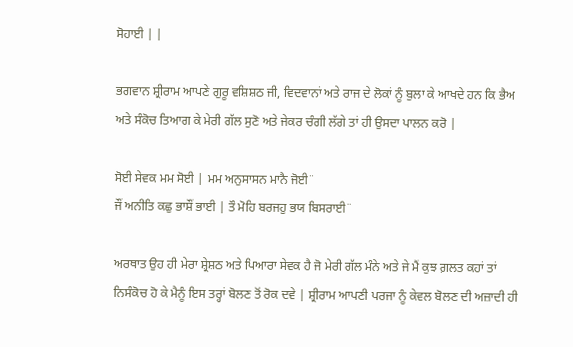ਸੋਹਾਈ | |

ਭਗਵਾਨ ਸ਼੍ਰੀਰਾਮ ਆਪਣੇ ਗੁਰੂ ਵਸ਼ਿਸ਼ਠ ਜੀ, ਵਿਦਵਾਨਾਂ ਅਤੇ ਰਾਜ ਦੇ ਲੋਕਾਂ ਨੂੰ ਬੁਲਾ ਕੇ ਆਖਦੇ ਹਨ ਕਿ ਭੈਅ ਅਤੇ ਸੰਕੋਚ ਤਿਆਗ ਕੇ ਮੇਰੀ ਗੱਲ ਸੁਣੋ ਅਤੇ ਜੇਕਰ ਚੰਗੀ ਲੱਗੇ ਤਾਂ ਹੀ ਉਸਦਾ ਪਾਲਨ ਕਰੋ |

ਸੋਈ ਸੇਵਕ ਮਮ ਸੋਈ | ਮਮ ਅਨੁਸਾਸਨ ਮਾਨੈ ਜੋਈ¨
ਜੌਂ ਅਨੀਤਿ ਕਛੁ ਭਾਸ਼ੌਂ ਭਾਈ | ਤੌ ਮੋਹਿ ਬਰਜਹੁ ਭਯ ਬਿਸਰਾਈ¨

ਅਰਥਾਤ ਉਹ ਹੀ ਮੇਰਾ ਸ਼੍ਰੇਸ਼ਠ ਅਤੇ ਪਿਆਰਾ ਸੇਵਕ ਹੈ ਜੋ ਮੇਰੀ ਗੱਲ ਮੰਨੇ ਅਤੇ ਜੇ ਮੈਂ ਕੁਝ ਗ਼ਲਤ ਕਹਾਂ ਤਾਂ ਨਿਸੰਕੋਚ ਹੋ ਕੇ ਮੈਨੂੰ ਇਸ ਤਰ੍ਹਾਂ ਬੋਲਣ ਤੋਂ ਰੋਕ ਦਵੇ | ਸ਼੍ਰੀਰਾਮ ਆਪਣੀ ਪਰਜਾ ਨੂੰ ਕੇਵਲ ਬੋਲਣ ਦੀ ਅਜ਼ਾਦੀ ਹੀ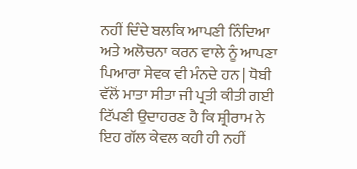ਨਹੀਂ ਦਿੰਦੇ ਬਲਕਿ ਆਪਣੀ ਨਿੰਦਿਆ ਅਤੇ ਅਲੋਚਨਾ ਕਰਨ ਵਾਲੇ ਨੂੰ ਆਪਣਾ ਪਿਆਰਾ ਸੇਵਕ ਵੀ ਮੰਨਦੇ ਹਨ | ਧੋਬੀ ਵੱਲੋਂ ਮਾਤਾ ਸੀਤਾ ਜੀ ਪ੍ਰਤੀ ਕੀਤੀ ਗਈ ਟਿੱਪਣੀ ਉਦਾਹਰਣ ਹੈ ਕਿ ਸ਼੍ਰੀਰਾਮ ਨੇ ਇਹ ਗੱਲ ਕੇਵਲ ਕਹੀ ਹੀ ਨਹੀਂ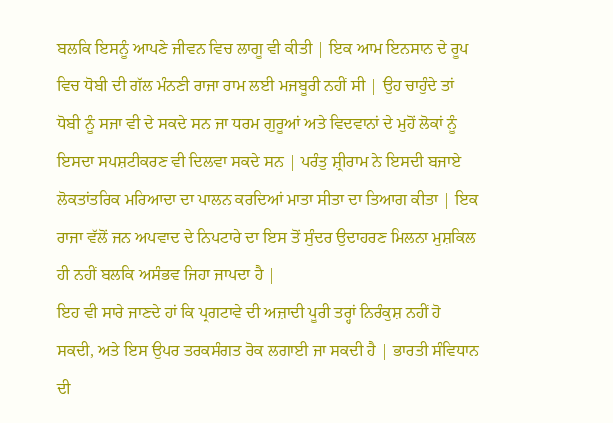ਬਲਕਿ ਇਸਨੂੰ ਆਪਣੇ ਜੀਵਨ ਵਿਚ ਲਾਗੂ ਵੀ ਕੀਤੀ | ਇਕ ਆਮ ਇਨਸਾਨ ਦੇ ਰੂਪ ਵਿਚ ਧੋਬੀ ਦੀ ਗੱਲ ਮੰਨਣੀ ਰਾਜਾ ਰਾਮ ਲਈ ਮਜਬੂਰੀ ਨਹੀਂ ਸੀ | ਉਹ ਚਾਹੁੰਦੇ ਤਾਂ ਧੋਬੀ ਨੂੰ ਸਜਾ ਵੀ ਦੇ ਸਕਦੇ ਸਨ ਜਾ ਧਰਮ ਗੁਰੂਆਂ ਅਤੇ ਵਿਦਵਾਨਾਂ ਦੇ ਮੁਹੋਂ ਲੋਕਾਂ ਨੂੰ ਇਸਦਾ ਸਪਸ਼ਟੀਕਰਣ ਵੀ ਦਿਲਵਾ ਸਕਦੇ ਸਨ | ਪਰੰਤੁ ਸ਼੍ਰੀਰਾਮ ਨੇ ਇਸਦੀ ਬਜਾਏ ਲੋਕਤਾਂਤਰਿਕ ਮਰਿਆਦਾ ਦਾ ਪਾਲਨ ਕਰਦਿਆਂ ਮਾਤਾ ਸੀਤਾ ਦਾ ਤਿਆਗ ਕੀਤਾ | ਇਕ ਰਾਜਾ ਵੱਲੋਂ ਜਨ ਅਪਵਾਦ ਦੇ ਨਿਪਟਾਰੇ ਦਾ ਇਸ ਤੋਂ ਸੁੰਦਰ ਉਦਾਹਰਣ ਮਿਲਨਾ ਮੁਸ਼ਕਿਲ ਹੀ ਨਹੀਂ ਬਲਕਿ ਅਸੰਭਵ ਜਿਹਾ ਜਾਪਦਾ ਹੈ |
ਇਹ ਵੀ ਸਾਰੇ ਜਾਣਦੇ ਹਾਂ ਕਿ ਪ੍ਰਗਟਾਵੇ ਦੀ ਅਜ਼ਾਦੀ ਪੂਰੀ ਤਰ੍ਹਾਂ ਨਿਰੰਕੁਸ਼ ਨਹੀਂ ਹੋ ਸਕਦੀ, ਅਤੇ ਇਸ ਉਪਰ ਤਰਕਸੰਗਤ ਰੋਕ ਲਗਾਈ ਜਾ ਸਕਦੀ ਹੈ | ਭਾਰਤੀ ਸੰਵਿਧਾਨ ਦੀ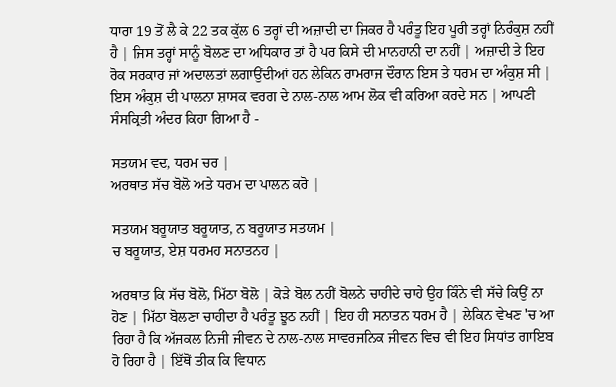ਧਾਰਾ 19 ਤੋਂ ਲੈ ਕੇ 22 ਤਕ ਕੁੱਲ 6 ਤਰ੍ਹਾਂ ਦੀ ਅਜ਼ਾਦੀ ਦਾ ਜਿਕਰ ਹੈ ਪਰੰਤੂ ਇਹ ਪੂਰੀ ਤਰ੍ਹਾਂ ਨਿਰੰਕੁਸ਼ ਨਹੀਂ ਹੈ | ਜਿਸ ਤਰ੍ਹਾਂ ਸਾਨੂੰ ਬੋਲਣ ਦਾ ਅਧਿਕਾਰ ਤਾਂ ਹੈ ਪਰ ਕਿਸੇ ਦੀ ਮਾਨਹਾਨੀ ਦਾ ਨਹੀਂ | ਅਜ਼ਾਦੀ ਤੇ ਇਹ ਰੋਕ ਸਰਕਾਰ ਜਾਂ ਅਦਾਲਤਾਂ ਲਗਾਉਂਦੀਆਂ ਹਨ ਲੇਕਿਨ ਰਾਮਰਾਜ ਦੌਰਾਨ ਇਸ ਤੇ ਧਰਮ ਦਾ ਅੰਕੁਸ਼ ਸੀ | ਇਸ ਅੰਕੁਸ਼ ਦੀ ਪਾਲਨਾ ਸ਼ਾਸਕ ਵਰਗ ਦੇ ਨਾਲ-ਨਾਲ ਆਮ ਲੋਕ ਵੀ ਕਰਿਆ ਕਰਦੇ ਸਨ | ਆਪਣੀ ਸੰਸਕ੍ਰਿਤੀ ਅੰਦਰ ਕਿਹਾ ਗਿਆ ਹੈ -

ਸਤਯਮ ਵਦ, ਧਰਮ ਚਰ |
ਅਰਥਾਤ ਸੱਚ ਬੋਲੋ ਅਤੇ ਧਰਮ ਦਾ ਪਾਲਨ ਕਰੋ |

ਸਤਯਮ ਬਰੂਯਾਤ ਬਰੂਯਾਤ, ਨ ਬਰੂਯਾਤ ਸਤਯਮ |
ਚ ਬਰੂਯਾਤ, ਏਸ਼ ਧਰਮਹ ਸਨਾਤਨਹ |

ਅਰਥਾਤ ਕਿ ਸੱਚ ਬੋਲੋ, ਮਿੱਠਾ ਬੋਲੋ | ਕੋੜੇ ਬੋਲ ਨਹੀਂ ਬੋਲਨੇ ਚਾਹੀਦੇ ਚਾਹੇ ਉਹ ਕਿੰਨੇ ਵੀ ਸੱਚੇ ਕਿਉਂ ਨਾ ਹੋਣ | ਮਿੱਠਾ ਬੋਲਣਾ ਚਾਹੀਦਾ ਹੈ ਪਰੰਤੂ ਝੂਠ ਨਹੀਂ | ਇਹ ਹੀ ਸਨਾਤਨ ਧਰਮ ਹੈ | ਲੇਕਿਨ ਵੇਖਣ 'ਚ ਆ ਰਿਹਾ ਹੈ ਕਿ ਅੱਜਕਲ ਨਿਜੀ ਜੀਵਨ ਦੇ ਨਾਲ-ਨਾਲ ਸਾਵਰਜਨਿਕ ਜੀਵਨ ਵਿਚ ਵੀ ਇਹ ਸਿਧਾਂਤ ਗਾਇਬ ਹੋ ਰਿਹਾ ਹੈ | ਇੱਥੋਂ ਤੀਕ ਕਿ ਵਿਧਾਨ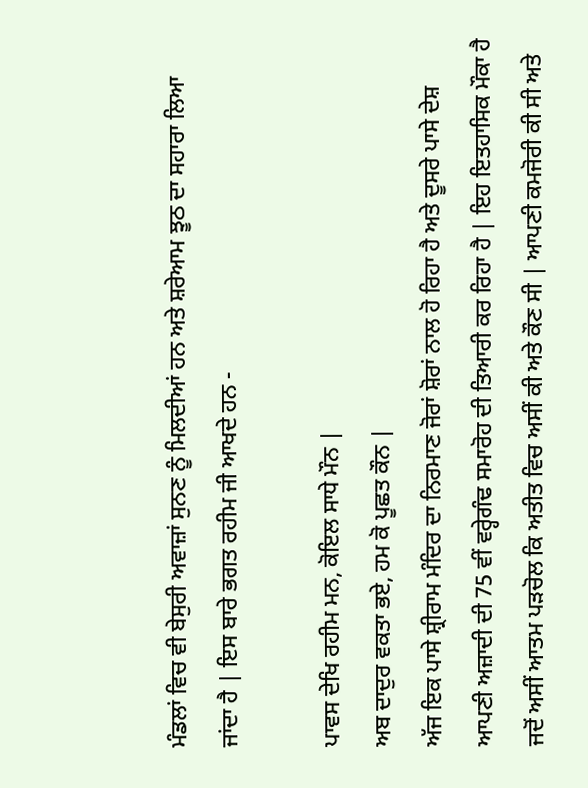ਮੰਡਲਾਂ ਵਿਚ ਵੀ ਬੇਸੁਰੀ ਅਵਾਜ਼ਾਂ ਸੁਨਣ ਨੂੰ ਮਿਲਦੀਆਂ ਹਨ ਅਤੇ ਸ਼ਰੇਆਮ ਝੂਠ ਦਾ ਸਹਾਰਾ ਲਿਆ ਜਾਂਦਾ ਹੈ | ਇਸ ਬਾਰੇ ਭਗਤ ਰਹੀਮ ਜੀ ਆਖਦੇ ਹਨ -

ਪਾਵਸ ਦੇਖਿ ਰਹੀਮ ਮਨ, ਕੋਇਲ ਸਾਧੇ ਮੌਨ |
ਅਬ ਦਾਦੁਰ ਵਕਤਾ ਭਏ, ਹਮ ਕੋ ਪੂਛਤ ਕੌਨ |
ਅੱਜ ਇਕ ਪਾਸੇ ਸ਼੍ਰੀਰਾਮ ਮੰਦਿਰ ਦਾ ਨਿਰਮਾਣ ਜੋਰਾਂ ਸ਼ੋਰਾਂ ਨਾਲ ਹੋ ਰਿਹਾ ਹੈ ਅਤੇ ਦੂਸਰੇ ਪਾਸੇ ਦੇਸ਼ ਆਪਣੀ ਅਜ਼ਾਦੀ ਦੀ 75 ਵੀਂ ਵਰ੍ਹੇਗੰਢ ਸਮਾਰੋਹ ਦੀ ਤਿਆਰੀ ਕਰ ਰਿਹਾ ਹੈ | ਇਹ ਇਤਹਾਸਿਕ ਮੌਕਾ ਹੈ ਜਦੋਂ ਅਸੀਂ ਆਤਮ ਪੜਚੋਲ ਕਿ ਅਤੀਤ ਵਿਚ ਅਸੀਂ ਕੀ ਅਤੇ ਕੌਣ ਸੀ | ਆਪਣੀ ਕਮਜੋਰੀ ਕੀ ਸੀ ਅਤੇ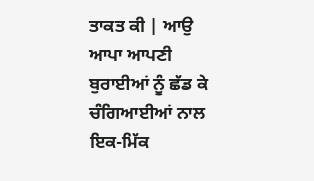ਤਾਕਤ ਕੀ | ਆਉ ਆਪਾ ਆਪਣੀ ਬੁਰਾਈਆਂ ਨੂੰ ਛੱਡ ਕੇ ਚੰਗਿਆਈਆਂ ਨਾਲ ਇਕ-ਮਿੱਕ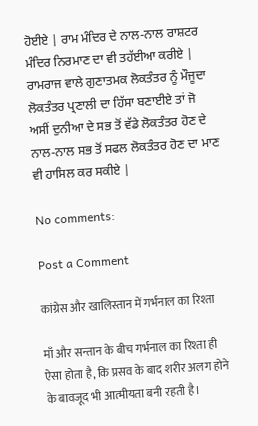ਹੋਈਏ | ਰਾਮ ਮੰਦਿਰ ਦੇ ਨਾਲ-ਨਾਲ ਰਾਸ਼ਟਰ ਮੰਦਿਰ ਨਿਰਮਾਣ ਦਾ ਵੀ ਤਹੱਈਆ ਕਰੀਏ | ਰਾਮਰਾਜ ਵਾਲੇ ਗੁਣਾਤਮਕ ਲੋਕਤੰਤਰ ਨੂੰ ਮੌਜੂਦਾ ਲੋਕਤੰਤਰ ਪ੍ਰਣਾਲੀ ਦਾ ਹਿੱਸਾ ਬਣਾਈਏ ਤਾਂ ਜੋ ਅਸੀਂ ਦੁਨੀਆ ਦੇ ਸਭ ਤੋਂ ਵੱਡੇ ਲੋਕਤੰਤਰ ਹੋਣ ਦੇ ਨਾਲ-ਨਾਲ ਸਭ ਤੋਂ ਸਫਲ ਲੋਕਤੰਤਰ ਹੋਣ ਦਾ ਮਾਣ ਵੀ ਹਾਸਿਲ ਕਰ ਸਕੀਏ |

No comments:

Post a Comment

कांग्रेस और खालिस्तान में गर्भनाल का रिश्ता

माँ और सन्तान के बीच गर्भनाल का रिश्ता ही ऐसा होता है, कि प्रसव के बाद शरीर अलग होने के बावजूद भी आत्मीयता बनी रहती है।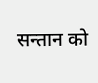सन्तान को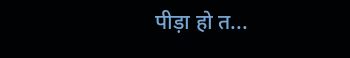पीड़ा हो त...